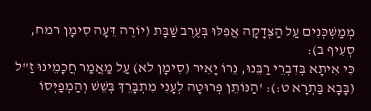מְמַשְׁכְּנִים עַל הַצְּדָקָה אֲפִלּוּ בְּעֶרֶב שַׁבָּת (יוֹרֶה דֵּעָה סִימָן רמח, סְעִיף ב):
כִּי אִיתָא בְּדִבְרֵי רַבֵּנוּ, נֵרוֹ יָאִיר (סִימָן לא) עַל מַאֲמַר חֲכָמֵינוּ זַ"ל (בָּבָא בַּתְרָא ט:): 'הַנּוֹתֵן פְּרוּטָה לְעָנִי מִתְבָּרֵךְ בְּשֵׁשׁ וְהַמְפַיְּסוֹ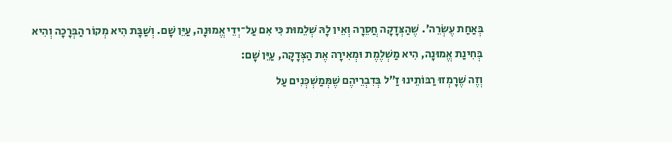בְּאַחַת עֶשְׂרֵה'. שֶׁהַצְּדָקָה חֲסֵרָה וְאֵין לָהּ שְׁלֵמוּת כִּי אִם עַל־יְדֵי אֱמוּנָה, עַיֵּן שָׁם. וְשַׁבָּת הִיא מְקוֹר הַבְּרָכָה וְהִיא בְּחִינַת אֱמוּנָה, הִיא מַשְׁלֶמֶת וּמְאִירָה אֶת הַצְּדָקָה, עַיֵּן שָׁם:
וְזֶה שֶׁרָמְזוּ רַבּוֹתֵינוּ זַ"ל בְּדִבְרֵיהֶם שֶׁמְּמַשְׁכְּנִים עַל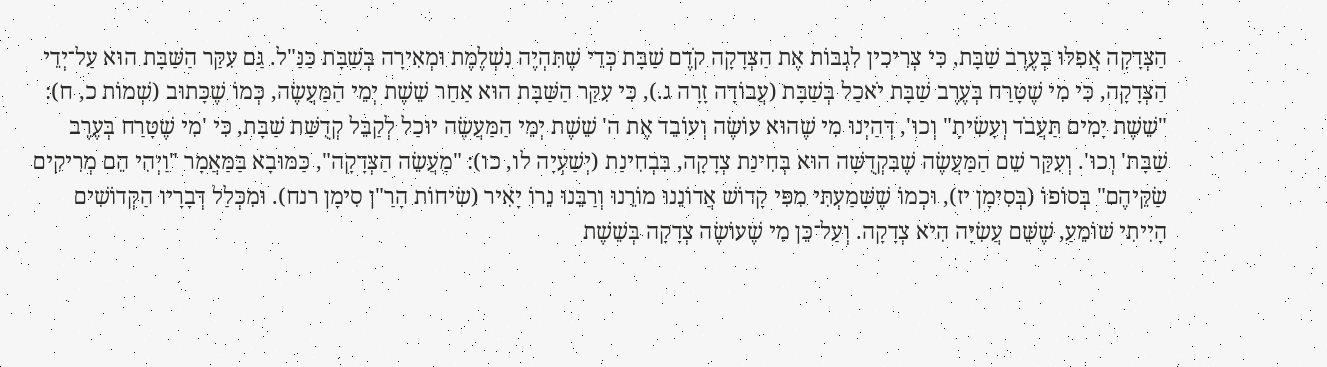הַצְּדָקָה אֲפִלּוּ בְּעֶרֶב שַׁבָּת, כִּי צְרִיכִין לִגְבּוֹת אֶת הַצְּדָקָה קֹדֶם שַׁבָּת כְּדֵי שֶׁתִּהְיֶה נִשְׁלֶמֶת וּמְאִירָה בְּשַׁבָּת כַּנַּ"ל. גַּם עִקַּר הַשַּׁבָּת הוּא עַל־יְדֵי הַצְּדָקָה, כִּי מִי שֶׁטָּרַח בְּעֶרֶב שַׁבָּת יֹאכַל בְּשַׁבָּת (עֲבוֹדָה זָרָה ג.), כִּי עִקַּר הַשַּׁבָּת הוּא אַחַר שֵׁשֶׁת יְמֵי הַמַּעֲשֶׂה, כְּמוֹ שֶׁכָּתוּב (שְׁמוֹת כ, ח): "שֵׁשֶׁת יָמִים תַּעֲבֹד וְעָשִׂיתָ" וְכוּ', דְּהַיְנוּ מִי שֶׁהוּא עוֹשֶׂה וְעוֹבֵד אֶת ה' שֵׁשֶׁת יְמֵי הַמַּעֲשֶׂה יוּכַל לְקַבֵּל קְדֻשַּׁת שַׁבָּת, כִּי 'מִי שֶׁטָּרַח בְּעֶרֶב שַׁבָּת' וְכוּ'. וְעִקַּר שֵׁם הַמַּעֲשֶׂה שֶׁבִּקְדֻשָּׁה הוּא בְּחִינַת צְדָקָה, בִּבְחִינַת (יְשַׁעְיָה לו, כו): "מַעֲשֵׂה הַצְּדָקָה", כַּמּוּבָא בַּמַּאֲמָר "וַיְהִי הֵם מְרִיקִים שַׂקֵּיהֶם" בְּסוֹפוֹ (בְּסִימָן יז), וּכְמוֹ שֶׁשָּׁמַעְתִּי מִפִּי קָדוֹשׁ אֲדוֹנֵנוּ מוֹרֵנוּ וְרַבֵּנוּ נֵרוֹ יָאִיר (שִׂיחוֹת הָרַ"ן סִימָן רנח). וּמִכְּלַל דְּבָרָיו הַקְּדוֹשִׁים הָיִיתִי שׁוֹמֵעַ, שֶׁשֵּׁם עֲשִׂיָּה הִיא צְדָקָה. וְעַל־כֵּן מִי שֶׁעוֹשֶׂה צְדָקָה בְּשֵׁשֶׁת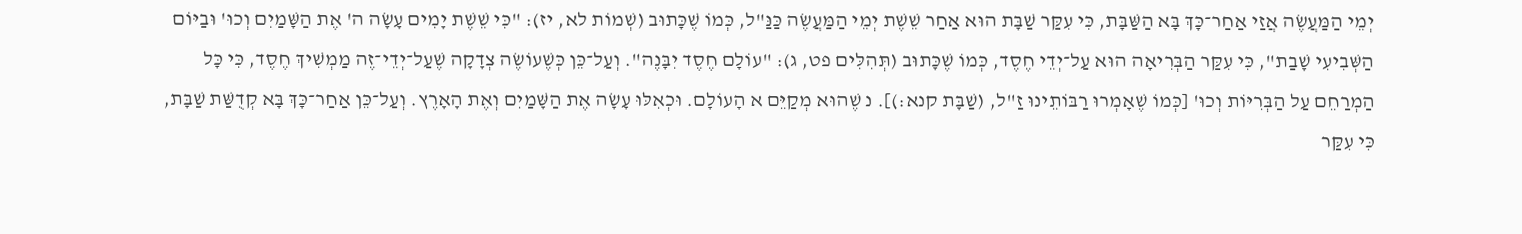יְמֵי הַמַּעֲשֶׂה אֲזַי אַחַר־כָּךְ בָּא הַשַּׁבָּת, כִּי עִקַּר שַׁבָּת הוּא אַחַר שֵׁשֶׁת יְמֵי הַמַּעֲשֶׂה כַּנַּ"ל, כְּמוֹ שֶׁכָּתוּב (שְׁמוֹת לא, יז): "כִּי שֵׁשֶׁת יָמִים עָשָׂה ה' אֶת הַשָּׁמַיִם וְכוּ' וּבַיּוֹם הַשְּׁבִיעִי שָׁבַת", כִּי עִקַּר הַבְּרִיאָה הוּא עַל־יְדֵי חֶסֶד, כְּמוֹ שֶׁכָּתוּב (תְּהִלִּים פט, ג): "עוֹלָם חֶסֶד יִבָּנֶה". וְעַל־כֵּן כְּשֶׁעוֹשֶׂה צְדָקָה שֶׁעַל־יְדֵי־זֶה מַמְשִׁיךְ חֶסֶד, כִּי כָּל הַמְרַחֵם עַל הַבְּרִיּוֹת וְכוּ' [כְּמוֹ שֶׁאָמְרוּ רַבּוֹתֵינוּ זַ"ל, (שַׁבָּת קנא:)]. נ שֶׁהוּא מְקַיֵּם א הָעוֹלָם. וּכְאִלּוּ עָשָׂה אֶת הַשָּׁמַיִם וְאֶת הָאָרֶץ. וְעַל־כֵּן אַחַר־כָּךְ בָּא קְדֻשַּׁת שַׁבָּת, כִּי עִקַּר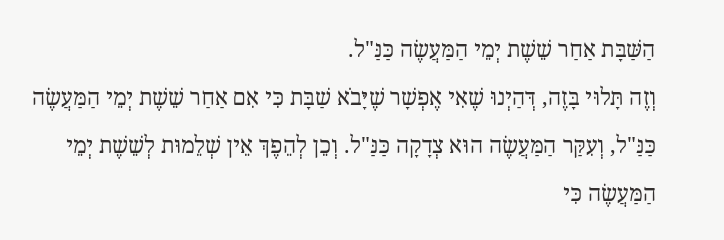הַשַּׁבָּת אַחַר שֵׁשֶׁת יְמֵי הַמַּעֲשֶׂה כַּנַּ"ל.
וְזֶה תָּלוּי בָּזֶה, דְּהַיְנוּ שֶׁאִי אֶפְשָׁר שֶׁיָּבֹא שַׁבָּת כִּי אִם אַחַר שֵׁשֶׁת יְמֵי הַמַּעֲשֶׂה כַּנַּ"ל, וְעִקַּר הַמַּעֲשֶׂה הוּא צְדָקָה כַּנַּ"ל. וְכֵן לְהֵפֶךְ אֵין שְׁלֵמוּת לְשֵׁשֶׁת יְמֵי הַמַּעֲשֶׂה כִּי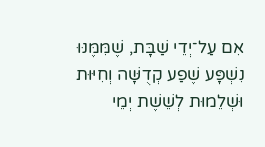אִם עַל־יְדֵי שַׁבָּת, שֶׁמִּמֶּנּוּ נִשְׁפָּע שֶׁפַע קְדֻשָּׁה וְחִיּוּת וּשְׁלֵמוּת לְשֵׁשֶׁת יְמֵי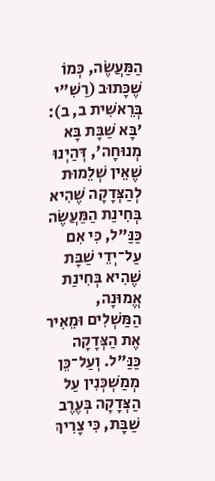הַמַּעֲשֶׂה, כְּמוֹ שֶׁכָּתוּב (רַשִׁ"י בְּרֵאשִׁית ב, ב): 'בָּא שַׁבָּת בָּא מְנוּחָה', דְּהַיְנוּ שֶׁאֵין שְׁלֵמוּת לְהַצְּדָקָה שֶׁהִיא בְּחִינַת הַמַּעֲשֶׂה כַּנַּ"ל, כִּי אִם עַל־יְדֵי שַׁבָּת שֶׁהִיא בְּחִינַת אֱמוּנָה, הַמַּשְׁלִים וּמֵאִיר אֶת הַצְּדָקָה כַּנַּ"ל. וְעַל־כֵּן מְמַשְׁכְּנִין עַל הַצְּדָקָה בְּעֶרֶב שַׁבָּת, כִּי צָרִיךְ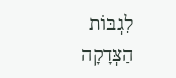לִגְבּוֹת הַצְּדָקָה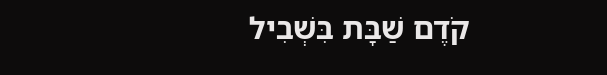קֹדֶם שַׁבָּת בִּשְׁבִיל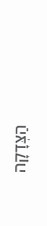הַצְּדָקָה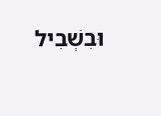וּבִשְׁבִיל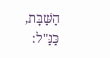הַשַּׁבָּת, כַּנַּ"ל: